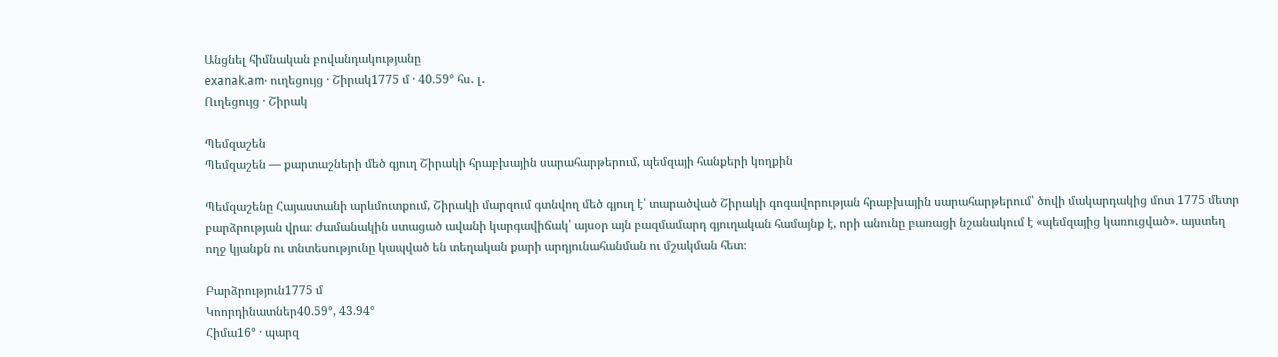Անցնել հիմնական բովանդակությանը
exanak.am· ուղեցույց · Շիրակ1775 մ · 40.59° հս․ լ․
Ուղեցույց · Շիրակ

Պեմզաշեն
Պեմզաշեն — քարտաշների մեծ գյուղ Շիրակի հրաբխային սարահարթերում, պեմզայի հանքերի կողքին

Պեմզաշենը Հայաստանի արևմուտքում, Շիրակի մարզում գտնվող մեծ գյուղ է՝ տարածված Շիրակի գոգավորության հրաբխային սարահարթերում՝ ծովի մակարդակից մոտ 1775 մետր բարձրության վրա։ Ժամանակին ստացած ավանի կարգավիճակ՝ այսօր այն բազմամարդ գյուղական համայնք է, որի անունը բառացի նշանակում է «պեմզայից կառուցված». այստեղ ողջ կյանքն ու տնտեսությունը կապված են տեղական քարի արդյունահանման ու մշակման հետ։

Բարձրություն1775 մ
Կոորդինատներ40.59°, 43.94°
Հիմա16° · պարզ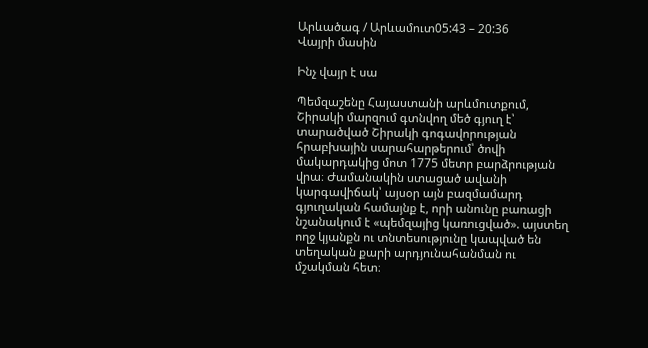Արևածագ / Արևամուտ05:43 – 20:36
Վայրի մասին

Ինչ վայր է սա

Պեմզաշենը Հայաստանի արևմուտքում, Շիրակի մարզում գտնվող մեծ գյուղ է՝ տարածված Շիրակի գոգավորության հրաբխային սարահարթերում՝ ծովի մակարդակից մոտ 1775 մետր բարձրության վրա։ Ժամանակին ստացած ավանի կարգավիճակ՝ այսօր այն բազմամարդ գյուղական համայնք է, որի անունը բառացի նշանակում է «պեմզայից կառուցված». այստեղ ողջ կյանքն ու տնտեսությունը կապված են տեղական քարի արդյունահանման ու մշակման հետ։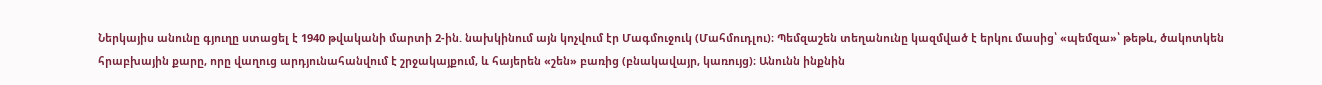Ներկայիս անունը գյուղը ստացել է 1940 թվականի մարտի 2-ին. նախկինում այն կոչվում էր Մագմուջուկ (Մահմուդլու)։ Պեմզաշեն տեղանունը կազմված է երկու մասից՝ «պեմզա»՝ թեթև, ծակոտկեն հրաբխային քարը, որը վաղուց արդյունահանվում է շրջակայքում, և հայերեն «շեն» բառից (բնակավայր, կառույց)։ Անունն ինքնին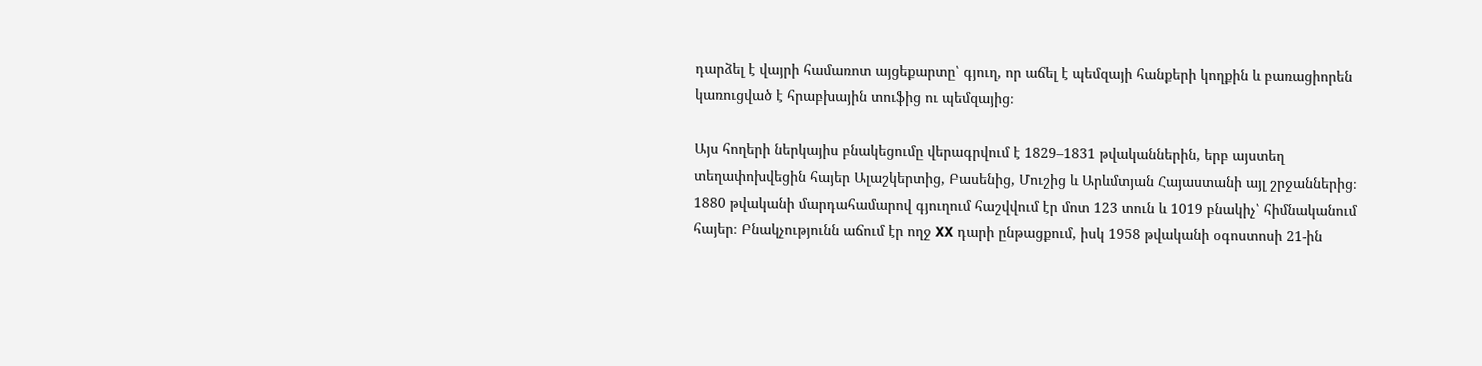դարձել է վայրի համառոտ այցեքարտը՝ գյուղ, որ աճել է պեմզայի հանքերի կողքին և բառացիորեն կառուցված է հրաբխային տուֆից ու պեմզայից։

Այս հողերի ներկայիս բնակեցումը վերագրվում է 1829–1831 թվականներին, երբ այստեղ տեղափոխվեցին հայեր Ալաշկերտից, Բասենից, Մուշից և Արևմտյան Հայաստանի այլ շրջաններից։ 1880 թվականի մարդահամարով գյուղում հաշվվում էր մոտ 123 տուն և 1019 բնակիչ՝ հիմնականում հայեր։ Բնակչությունն աճում էր ողջ XX դարի ընթացքում, իսկ 1958 թվականի օգոստոսի 21-ին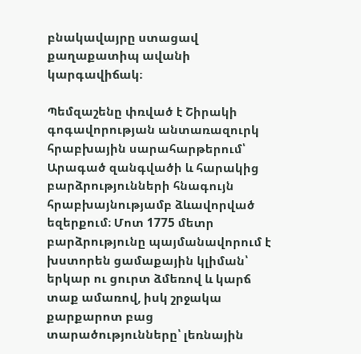բնակավայրը ստացավ քաղաքատիպ ավանի կարգավիճակ։

Պեմզաշենը փռված է Շիրակի գոգավորության անտառազուրկ հրաբխային սարահարթերում՝ Արագած զանգվածի և հարակից բարձրությունների հնագույն հրաբխայնությամբ ձևավորված եզերքում։ Մոտ 1775 մետր բարձրությունը պայմանավորում է խստորեն ցամաքային կլիման՝ երկար ու ցուրտ ձմեռով և կարճ տաք ամառով, իսկ շրջակա քարքարոտ բաց տարածությունները՝ լեռնային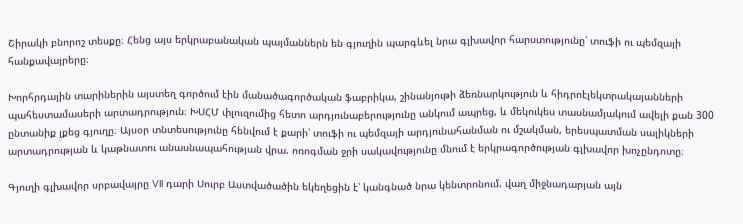Շիրակի բնորոշ տեսքը։ Հենց այս երկրաբանական պայմաններն են գյուղին պարգևել նրա գլխավոր հարստությունը՝ տուֆի ու պեմզայի հանքավայրերը։

Խորհրդային տարիներին այստեղ գործում էին մանածագործական ֆաբրիկա, շինանյութի ձեռնարկություն և հիդրոէլեկտրակայանների պահեստամասերի արտադրություն։ ԽՍՀՄ փլուզումից հետո արդյունաբերությունը անկում ապրեց, և մեկուկես տասնամյակում ավելի քան 300 ընտանիք լքեց գյուղը։ Այսօր տնտեսությունը հենվում է քարի՝ տուֆի ու պեմզայի արդյունահանման ու մշակման, երեսպատման սալիկների արտադրության և կաթնատու անասնապահության վրա. ոռոգման ջրի սակավությունը մնում է երկրագործության գլխավոր խոչընդոտը։

Գյուղի գլխավոր սրբավայրը VII դարի Սուրբ Աստվածածին եկեղեցին է՝ կանգնած նրա կենտրոնում. վաղ միջնադարյան այն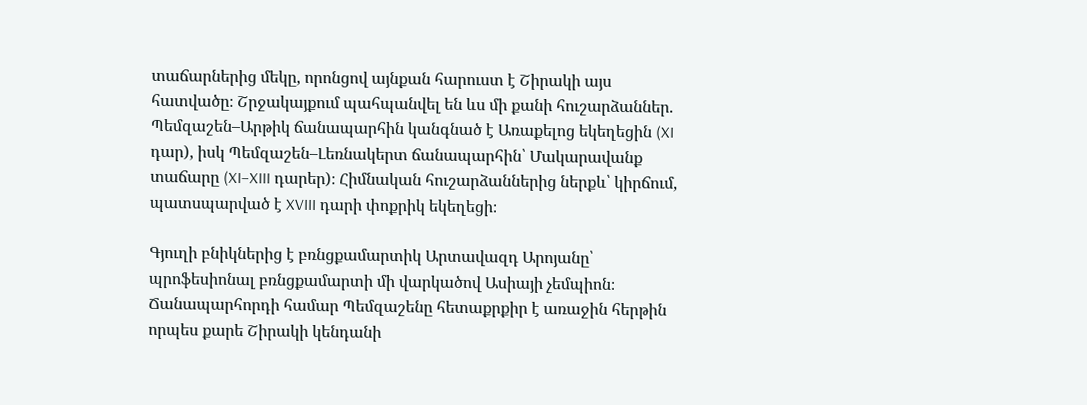տաճարներից մեկը, որոնցով այնքան հարուստ է Շիրակի այս հատվածը։ Շրջակայքում պահպանվել են ևս մի քանի հուշարձաններ. Պեմզաշեն–Արթիկ ճանապարհին կանգնած է Առաքելոց եկեղեցին (XI դար), իսկ Պեմզաշեն–Լեռնակերտ ճանապարհին՝ Մակարավանք տաճարը (XI–XIII դարեր)։ Հիմնական հուշարձաններից ներքև՝ կիրճում, պատսպարված է XVIII դարի փոքրիկ եկեղեցի։

Գյուղի բնիկներից է բռնցքամարտիկ Արտավազդ Արոյանը՝ պրոֆեսիոնալ բռնցքամարտի մի վարկածով Ասիայի չեմպիոն։ Ճանապարհորդի համար Պեմզաշենը հետաքրքիր է առաջին հերթին որպես քարե Շիրակի կենդանի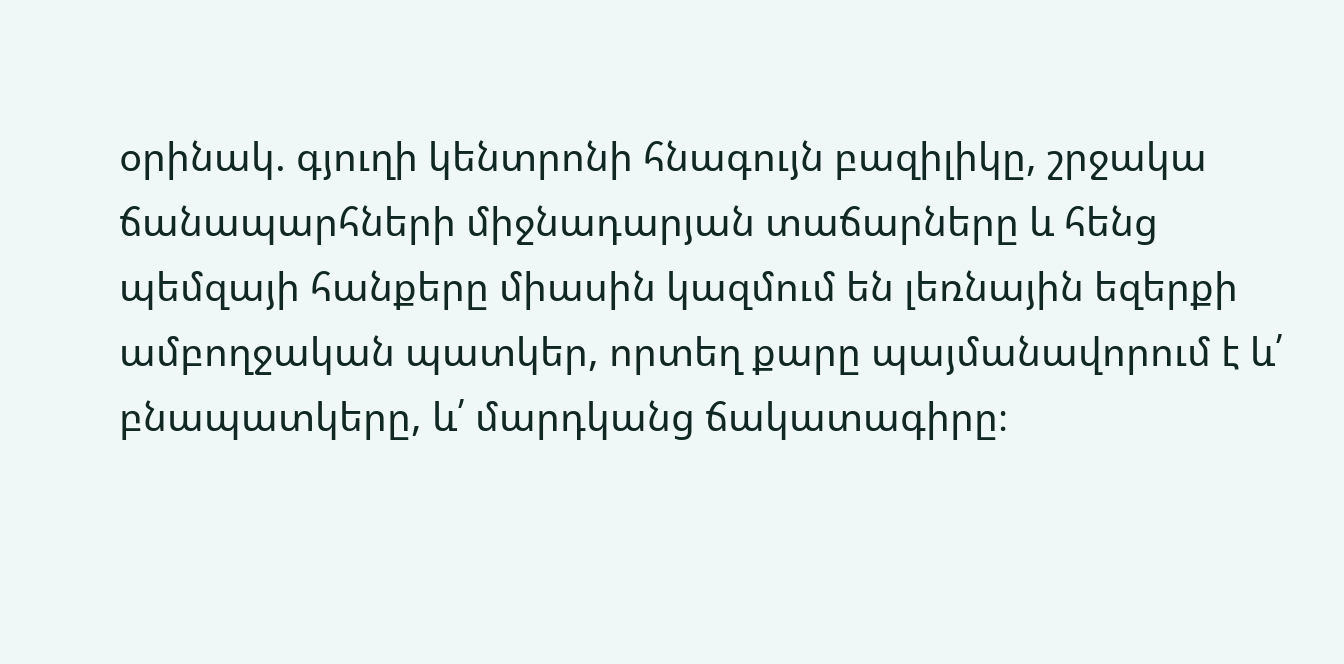օրինակ. գյուղի կենտրոնի հնագույն բազիլիկը, շրջակա ճանապարհների միջնադարյան տաճարները և հենց պեմզայի հանքերը միասին կազմում են լեռնային եզերքի ամբողջական պատկեր, որտեղ քարը պայմանավորում է և՛ բնապատկերը, և՛ մարդկանց ճակատագիրը։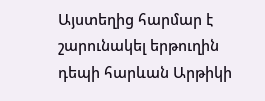Այստեղից հարմար է շարունակել երթուղին դեպի հարևան Արթիկի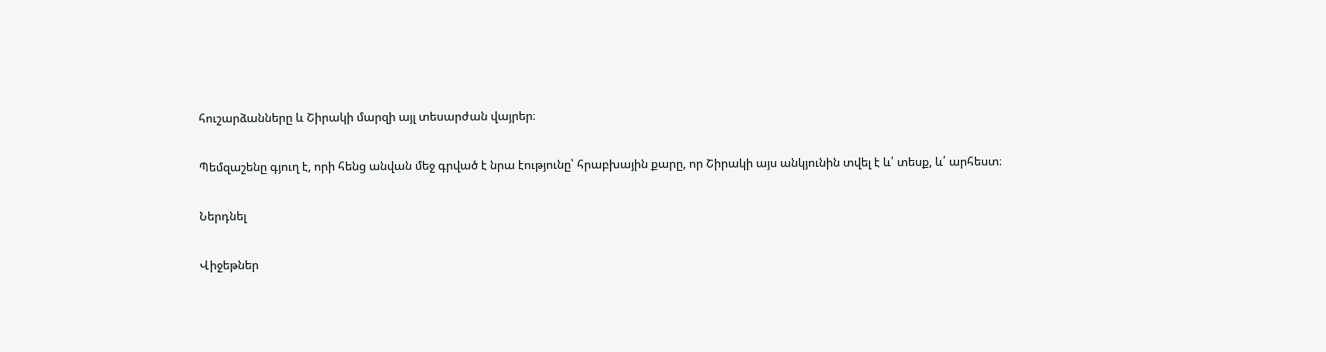հուշարձանները և Շիրակի մարզի այլ տեսարժան վայրեր։

Պեմզաշենը գյուղ է, որի հենց անվան մեջ գրված է նրա էությունը՝ հրաբխային քարը, որ Շիրակի այս անկյունին տվել է և՛ տեսք, և՛ արհեստ։

Ներդնել

Վիջեթներ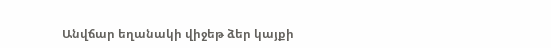Անվճար եղանակի վիջեթ ձեր կայքի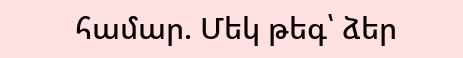համար. Մեկ թեգ՝ ձեր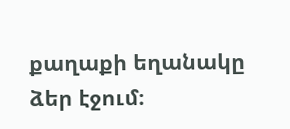քաղաքի եղանակը ձեր էջում։